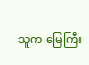သူက မြေကြီး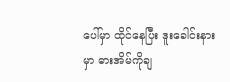ပေါ်မှာ ထိုင်နေပြီး ဒူးခေါင်းနားမှာ ဓားအိမ်ကိုချ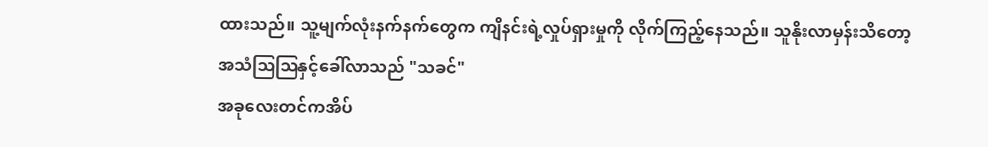ထားသည်။ သူ့မျက်လုံးနက်နက်တွေက ကျိနင်းရဲ့လှုပ်ရှားမှုကို လိုက်ကြည့်နေသည်။ သူနိုးလာမှန်းသိတော့ အသံဩဩနှင့်ခေါ်လာသည် "သခင်"
အခုလေးတင်ကအိပ်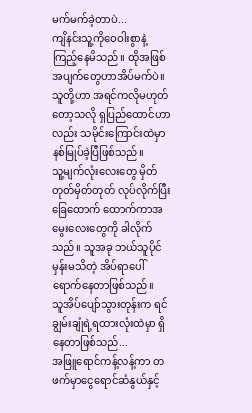မက်မက်ခဲ့တာပဲ...
ကျိနင်းသူ့ကိုဝေဝါးစွာနဲ့ ကြည့်နေမိသည်။ ထိုအဖြစ်အပျက်တွေဟာအိပ်မက်ပဲ။ သူတို့ဟာ အရင်ကလိုမဟုတ်တော့သလို ရှပြည်ထောင်ဟာလည်း သမိုင်းကြောင်းထဲမှာနစ်မြုပ်ခဲ့ပြီဖြစ်သည်။
သူ့မျက်လုံးလေးတွေ မှိတ်တုတ်မှိတ်တုတ် လုပ်လိုက်ပြီးခြေထောက် ထောက်ကာအမွေးလေးတွေကို ခါလိုက်သည်။ သူအခု ဘယ်သူပိုင်မှန်းမသိတဲ့ အိပ်ရာပေါ် ရောက်နေတာဖြစ်သည်။
သူအိပ်ပျော်သွားတုန်းက ရင်ချွမ်းချုံရဲ့ရထားလုံးထဲမှာ ရှိနေတာဖြစ်သည်...
အဖြူရောင်ကန့်လန့်ကာ တဖက်မှာငွေရောင်ဆံနွယ်နှင့်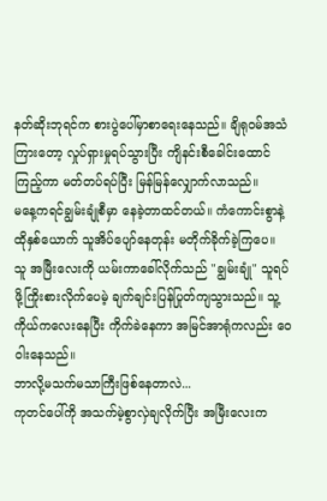နတ်ဆိုးဘုရင်က စားပွဲပေါ်မှာစာရေးနေသည်။ ချိရုဝမ်အသံကြားတော့ လှုပ်ရှားမှုရပ်သွားပြီး ကျိနင်းစီခေါင်းထောင်ကြည့်ကာ မတ်တပ်ရပ်ပြီး မြန်မြန်လျှောက်လာသည်။
မနေ့ကရင်ချွမ်းချုံစီမှာ နေခဲ့တာထင်တယ်။ ကံကောင်းစွာနဲ့ ထိုနှစ်ယောက် သူအိပ်ပျော်နေတုန်း မတိုက်ခိုက်ခဲ့ကြပေ။
သူ အမြီးလေးကို ယမ်းကာခေါ်လိုက်သည် "ချွမ်းချုံ" သူရပ်ဖို့ကြိုးစားလိုက်ပေမဲ့ ချက်ချင်းပြန်ပြုတ်ကျသွားသည်။ သူ့ကိုယ်ကလေးနေပြီး ကိုက်ခဲနေကာ အမြင်အာရုံကလည်း ဝေဝါးနေသည်။
ဘာလို့မသက်မသာကြီးဖြစ်နေတာလဲ...
ကုတင်ပေါ်ကို အသက်မဲ့စွာလှဲချလိုက်ပြီး အမြီးလေးက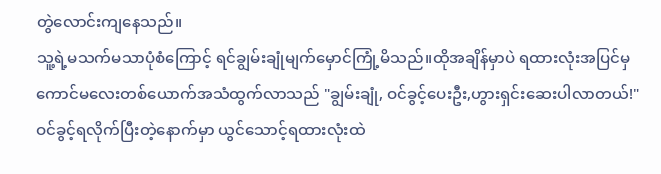တွဲလောင်းကျနေသည်။
သူ့ရဲ့မသက်မသာပုံစံကြောင့် ရင်ချွမ်းချုံမျက်မှောင်ကြုံ့မိသည်။ထိုအချိန်မှာပဲ ရထားလုံးအပြင်မှ ကောင်မလေးတစ်ယောက်အသံထွက်လာသည် "ချွမ်းချုံ, ဝင်ခွင့်ပေးဦး,ဟွားရှင်းဆေးပါလာတယ်!"
ဝင်ခွင့်ရလိုက်ပြီးတဲ့နောက်မှာ ယွင်သောင့်ရထားလုံးထဲ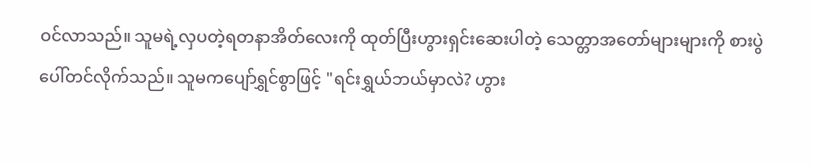ဝင်လာသည်။ သူမရဲ့လှပတဲ့ရတနာအိတ်လေးကို ထုတ်ပြီးဟွားရှင်းဆေးပါတဲ့ သေတ္တာအတော်များများကို စားပွဲပေါ်တင်လိုက်သည်။ သူမကပျော်ရွှင်စွာဖြင့် "ရင်းရွှယ်ဘယ်မှာလဲ? ဟွား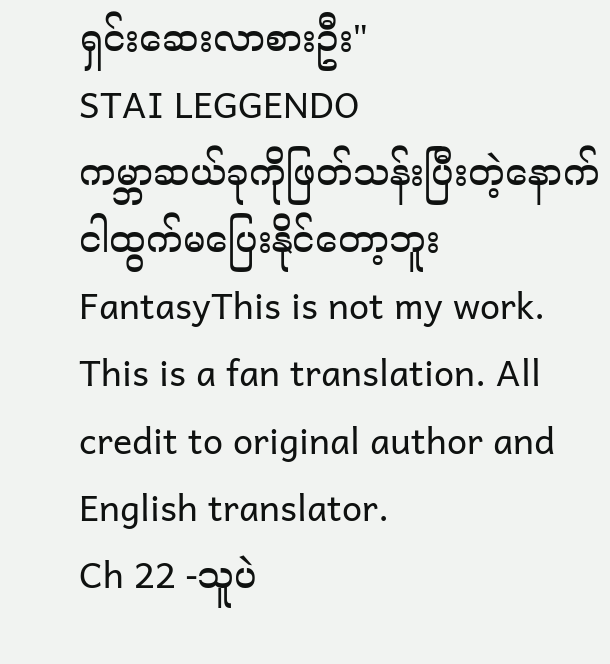ရှင်းဆေးလာစားဦး"
STAI LEGGENDO
ကမ္ဘာဆယ်ခုကိုဖြတ်သန်းပြီးတဲ့နောက်ငါထွက်မပြေးနိုင်တော့ဘူး
FantasyThis is not my work. This is a fan translation. All credit to original author and English translator.
Ch 22 -သူပဲ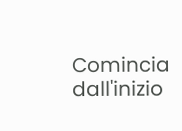Comincia dall'inizio